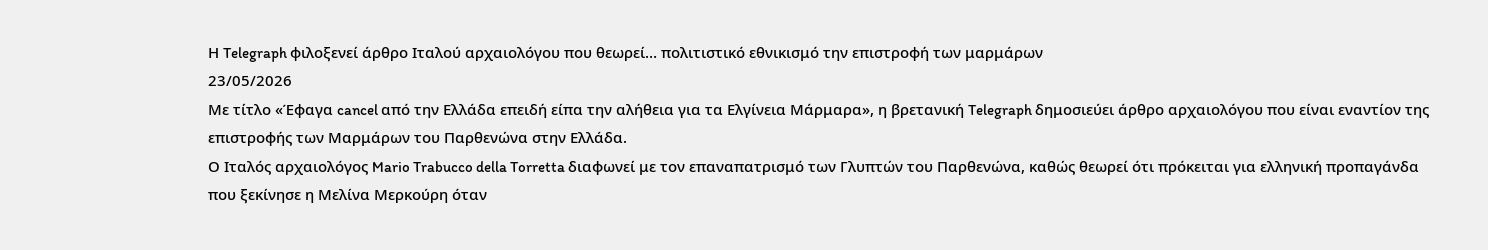Η Telegraph φιλοξενεί άρθρο Ιταλού αρχαιολόγου που θεωρεί… πολιτιστικό εθνικισμό την επιστροφή των μαρμάρων
23/05/2026
Με τίτλο «Έφαγα cancel από την Ελλάδα επειδή είπα την αλήθεια για τα Ελγίνεια Μάρμαρα», η βρετανική Telegraph δημοσιεύει άρθρο αρχαιολόγου που είναι εναντίον της επιστροφής των Μαρμάρων του Παρθενώνα στην Ελλάδα.
Ο Ιταλός αρχαιολόγος Mario Trabucco della Torretta διαφωνεί με τον επαναπατρισμό των Γλυπτών του Παρθενώνα, καθώς θεωρεί ότι πρόκειται για ελληνική προπαγάνδα που ξεκίνησε η Μελίνα Μερκούρη όταν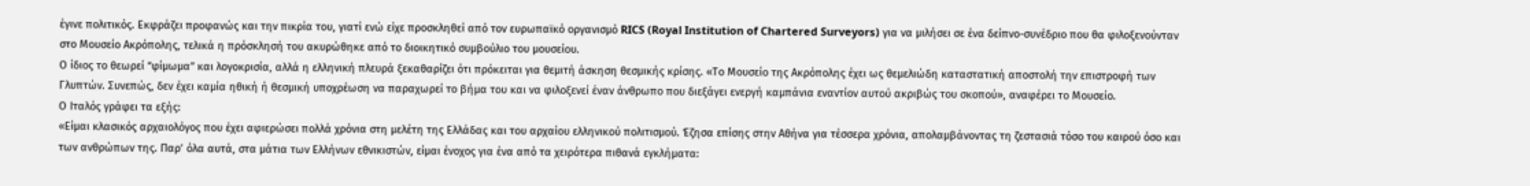έγινε πολιτικός. Εκφράζει προφανώς και την πικρία του, γιατί ενώ είχε προσκληθεί από τον ευρωπαϊκό οργανισμό RICS (Royal Institution of Chartered Surveyors) για να μιλήσει σε ένα δείπνο-συνέδριο που θα φιλοξενούνταν στο Μουσείο Ακρόπολης, τελικά η πρόσκλησή του ακυρώθηκε από το διοικητικό συμβούλιο του μουσείου.
Ο ίδιος το θεωρεί “φίμωμα” και λογοκρισία, αλλά η ελληνική πλευρά ξεκαθαρίζει ότι πρόκειται για θεμιτή άσκηση θεσμικής κρίσης. «Το Μουσείο της Ακρόπολης έχει ως θεμελιώδη καταστατική αποστολή την επιστροφή των Γλυπτών. Συνεπώς, δεν έχει καμία ηθική ή θεσμική υποχρέωση να παραχωρεί το βήμα του και να φιλοξενεί έναν άνθρωπο που διεξάγει ενεργή καμπάνια εναντίον αυτού ακριβώς του σκοπού», αναφέρει το Μουσείο.
Ο Ιταλός γράφει τα εξής:
«Είμαι κλασικός αρχαιολόγος που έχει αφιερώσει πολλά χρόνια στη μελέτη της Ελλάδας και του αρχαίου ελληνικού πολιτισμού. Έζησα επίσης στην Αθήνα για τέσσερα χρόνια, απολαμβάνοντας τη ζεστασιά τόσο του καιρού όσο και των ανθρώπων της. Παρ’ όλα αυτά, στα μάτια των Ελλήνων εθνικιστών, είμαι ένοχος για ένα από τα χειρότερα πιθανά εγκλήματα: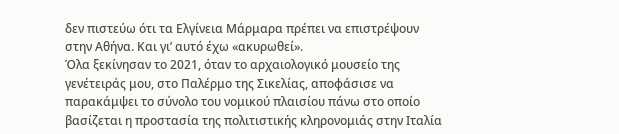δεν πιστεύω ότι τα Ελγίνεια Μάρμαρα πρέπει να επιστρέψουν στην Αθήνα. Και γι’ αυτό έχω «ακυρωθεί».
Όλα ξεκίνησαν το 2021, όταν το αρχαιολογικό μουσείο της γενέτειράς μου, στο Παλέρμο της Σικελίας, αποφάσισε να παρακάμψει το σύνολο του νομικού πλαισίου πάνω στο οποίο βασίζεται η προστασία της πολιτιστικής κληρονομιάς στην Ιταλία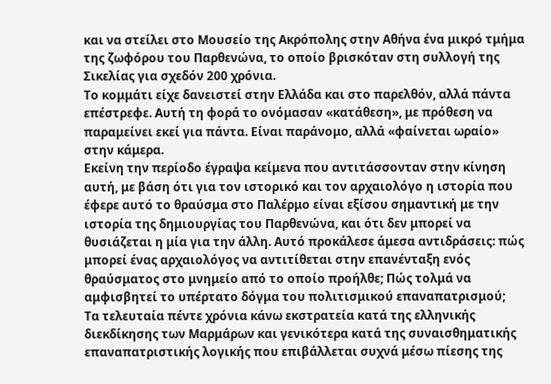και να στείλει στο Μουσείο της Ακρόπολης στην Αθήνα ένα μικρό τμήμα της ζωφόρου του Παρθενώνα, το οποίο βρισκόταν στη συλλογή της Σικελίας για σχεδόν 200 χρόνια.
Το κομμάτι είχε δανειστεί στην Ελλάδα και στο παρελθόν, αλλά πάντα επέστρεφε. Αυτή τη φορά το ονόμασαν «κατάθεση», με πρόθεση να παραμείνει εκεί για πάντα. Είναι παράνομο, αλλά «φαίνεται ωραίο» στην κάμερα.
Εκείνη την περίοδο έγραψα κείμενα που αντιτάσσονταν στην κίνηση αυτή, με βάση ότι για τον ιστορικό και τον αρχαιολόγο η ιστορία που έφερε αυτό το θραύσμα στο Παλέρμο είναι εξίσου σημαντική με την ιστορία της δημιουργίας του Παρθενώνα, και ότι δεν μπορεί να θυσιάζεται η μία για την άλλη. Αυτό προκάλεσε άμεσα αντιδράσεις: πώς μπορεί ένας αρχαιολόγος να αντιτίθεται στην επανένταξη ενός θραύσματος στο μνημείο από το οποίο προήλθε; Πώς τολμά να αμφισβητεί το υπέρτατο δόγμα του πολιτισμικού επαναπατρισμού;
Τα τελευταία πέντε χρόνια κάνω εκστρατεία κατά της ελληνικής διεκδίκησης των Μαρμάρων και γενικότερα κατά της συναισθηματικής επαναπατριστικής λογικής που επιβάλλεται συχνά μέσω πίεσης της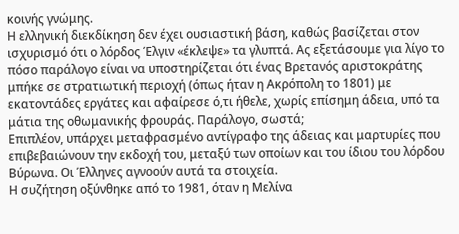κοινής γνώμης.
Η ελληνική διεκδίκηση δεν έχει ουσιαστική βάση, καθώς βασίζεται στον ισχυρισμό ότι ο λόρδος Έλγιν «έκλεψε» τα γλυπτά. Ας εξετάσουμε για λίγο το πόσο παράλογο είναι να υποστηρίζεται ότι ένας Βρετανός αριστοκράτης μπήκε σε στρατιωτική περιοχή (όπως ήταν η Ακρόπολη το 1801) με εκατοντάδες εργάτες και αφαίρεσε ό,τι ήθελε, χωρίς επίσημη άδεια, υπό τα μάτια της οθωμανικής φρουράς. Παράλογο, σωστά;
Επιπλέον, υπάρχει μεταφρασμένο αντίγραφο της άδειας και μαρτυρίες που επιβεβαιώνουν την εκδοχή του, μεταξύ των οποίων και του ίδιου του λόρδου Βύρωνα. Οι Έλληνες αγνοούν αυτά τα στοιχεία.
Η συζήτηση οξύνθηκε από το 1981, όταν η Μελίνα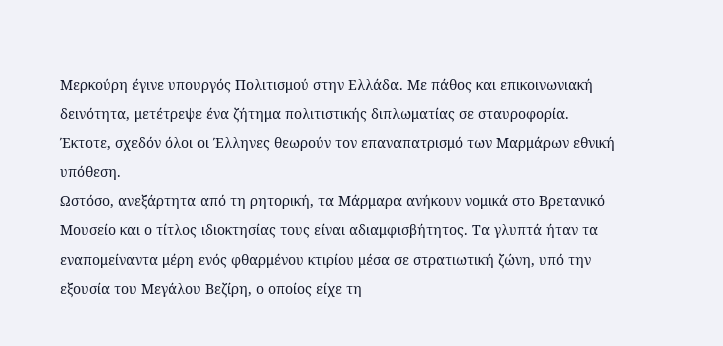Μερκούρη έγινε υπουργός Πολιτισμού στην Ελλάδα. Με πάθος και επικοινωνιακή δεινότητα, μετέτρεψε ένα ζήτημα πολιτιστικής διπλωματίας σε σταυροφορία. Έκτοτε, σχεδόν όλοι οι Έλληνες θεωρούν τον επαναπατρισμό των Μαρμάρων εθνική υπόθεση.
Ωστόσο, ανεξάρτητα από τη ρητορική, τα Μάρμαρα ανήκουν νομικά στο Βρετανικό Μουσείο και ο τίτλος ιδιοκτησίας τους είναι αδιαμφισβήτητος. Τα γλυπτά ήταν τα εναπομείναντα μέρη ενός φθαρμένου κτιρίου μέσα σε στρατιωτική ζώνη, υπό την εξουσία του Μεγάλου Βεζίρη, ο οποίος είχε τη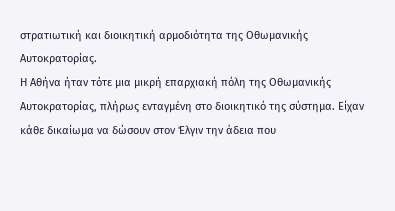στρατιωτική και διοικητική αρμοδιότητα της Οθωμανικής Αυτοκρατορίας.
Η Αθήνα ήταν τότε μια μικρή επαρχιακή πόλη της Οθωμανικής Αυτοκρατορίας, πλήρως ενταγμένη στο διοικητικό της σύστημα. Είχαν κάθε δικαίωμα να δώσουν στον Έλγιν την άδεια που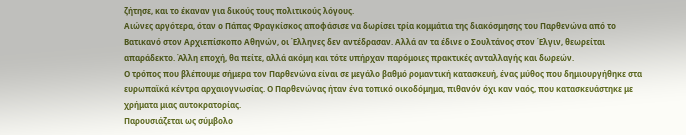ζήτησε, και το έκαναν για δικούς τους πολιτικούς λόγους.
Αιώνες αργότερα, όταν ο Πάπας Φραγκίσκος αποφάσισε να δωρίσει τρία κομμάτια της διακόσμησης του Παρθενώνα από το Βατικανό στον Αρχιεπίσκοπο Αθηνών, οι Έλληνες δεν αντέδρασαν. Αλλά αν τα έδινε ο Σουλτάνος στον Έλγιν, θεωρείται απαράδεκτο. Άλλη εποχή, θα πείτε, αλλά ακόμη και τότε υπήρχαν παρόμοιες πρακτικές ανταλλαγής και δωρεών.
Ο τρόπος που βλέπουμε σήμερα τον Παρθενώνα είναι σε μεγάλο βαθμό ρομαντική κατασκευή, ένας μύθος που δημιουργήθηκε στα ευρωπαϊκά κέντρα αρχαιογνωσίας. Ο Παρθενώνας ήταν ένα τοπικό οικοδόμημα, πιθανόν όχι καν ναός, που κατασκευάστηκε με χρήματα μιας αυτοκρατορίας.
Παρουσιάζεται ως σύμβολο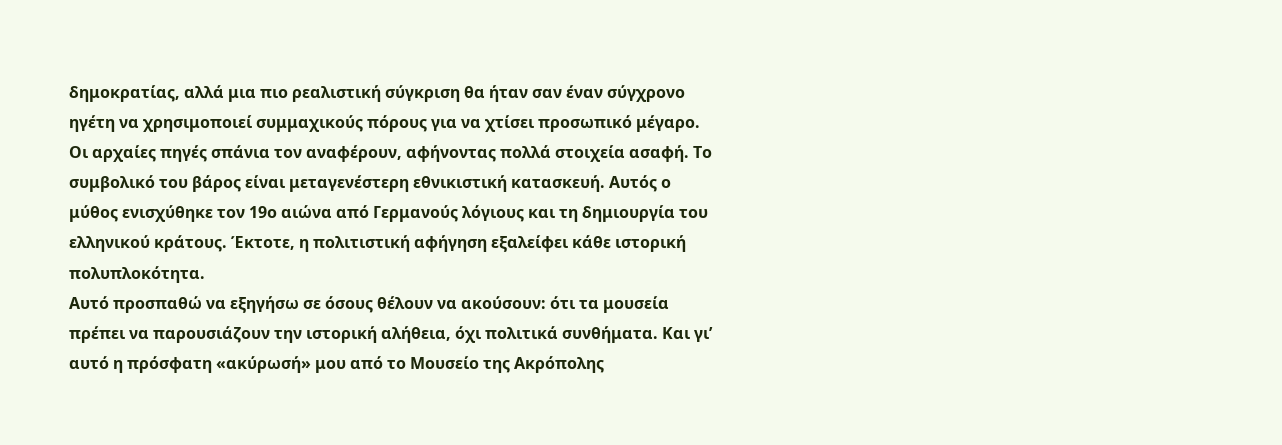δημοκρατίας, αλλά μια πιο ρεαλιστική σύγκριση θα ήταν σαν έναν σύγχρονο ηγέτη να χρησιμοποιεί συμμαχικούς πόρους για να χτίσει προσωπικό μέγαρο.
Οι αρχαίες πηγές σπάνια τον αναφέρουν, αφήνοντας πολλά στοιχεία ασαφή. Το συμβολικό του βάρος είναι μεταγενέστερη εθνικιστική κατασκευή. Αυτός ο μύθος ενισχύθηκε τον 19ο αιώνα από Γερμανούς λόγιους και τη δημιουργία του ελληνικού κράτους. Έκτοτε, η πολιτιστική αφήγηση εξαλείφει κάθε ιστορική πολυπλοκότητα.
Αυτό προσπαθώ να εξηγήσω σε όσους θέλουν να ακούσουν: ότι τα μουσεία πρέπει να παρουσιάζουν την ιστορική αλήθεια, όχι πολιτικά συνθήματα. Και γι’ αυτό η πρόσφατη «ακύρωσή» μου από το Μουσείο της Ακρόπολης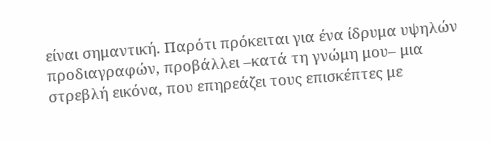είναι σημαντική. Παρότι πρόκειται για ένα ίδρυμα υψηλών προδιαγραφών, προβάλλει –κατά τη γνώμη μου– μια στρεβλή εικόνα, που επηρεάζει τους επισκέπτες με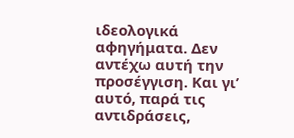ιδεολογικά αφηγήματα. Δεν αντέχω αυτή την προσέγγιση. Και γι’ αυτό, παρά τις αντιδράσεις,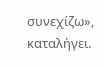συνεχίζω», καταλήγει.